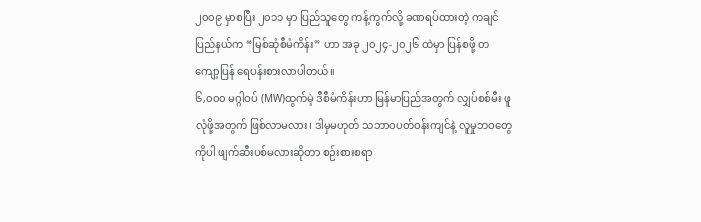၂၀၀၉ မှာစပြီး ၂၀၁၁ မှာ ပြည်သူတွေ ကန့်ကွက်လို့ ခဏရပ်ထားတဲ့ ကချင်ပြည်နယ်က “မြစ်ဆုံစီမံကိန်း” ဟာ အခု ၂၀၂၄-၂၀၂၆ ထဲမှာ ပြန်စဖို့ တကျော့ပြန် ရေပန်းစားလာပါတယ်။
၆,၀၀၀ မဂ္ဂါဝပ် (MW)ထွက်မဲ့ ဒီစီမံကိန်းဟာ မြန်မာပြည်အတွက် လျှပ်စစ်မီး ဖူလုံဖို့အတွက် ဖြစ်လာမလား၊ ဒါမှမဟုတ် သဘာဝပတ်ဝန်းကျင်နဲ့ လူမှုဘဝတွေကိုပါ ဖျက်ဆီးပစ်မလားဆိုတာ စဉ်းစားစရာ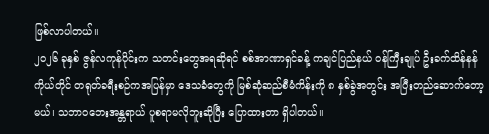ဖြစ်လာပါတယ်။
၂၀၂၆ ခုနှစ် ဇွန်လကုန်ပိုင်းက သတင်းတွေအရဆိုရင် စစ်အာဏာရှင်ခန့် ကချင်ပြည်နယ် ဝန်ကြီးချုပ် ဦးခက်ထိန်နန်ကိုယ်တိုင် တရုတ်ခရီးစဉ်ကအပြန်မှာ ဒေသခံတွေကို မြစ်ဆုံဆည်စီမံကိန်းကို ၈ နှစ်ခွဲအတွင်း အပြီးတည်ဆောက်တော့မယ်၊ သဘာဝဘေးအန္တရာယ် ပူစရာမလိုဘူးဆိုပြီး ပြောထားတာ ရှိပါတယ်။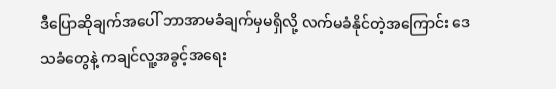ဒီပြောဆိုချက်အပေါ် ဘာအာမခံချက်မှမရှိလို့ လက်မခံနိုင်တဲ့အကြောင်း ဒေသခံတွေနဲ့ ကချင်လူ့အခွင့်အရေး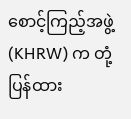စောင့်ကြည့်အဖွဲ့ (KHRW) က တုံ့ပြန်ထား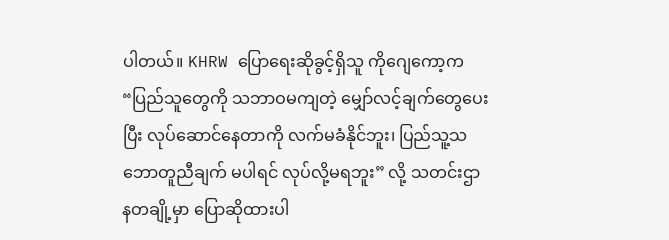ပါတယ်။ KHRW ပြောရေးဆိုခွင့်ရှိသူ ကိုဂျေကော့က “ပြည်သူတွေကို သဘာဝမကျတဲ့ မျှော်လင့်ချက်တွေပေးပြီး လုပ်ဆောင်နေတာကို လက်မခံနိုင်ဘူး၊ ပြည်သူ့သဘောတူညီချက် မပါရင် လုပ်လို့မရဘူး” လို့ သတင်းဌာနတချို့မှာ ပြောဆိုထားပါ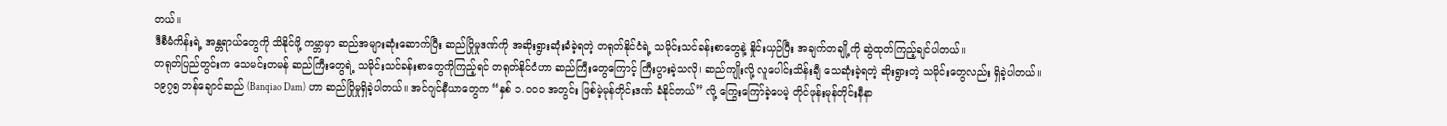တယ်။
ဒီစီမံကိန်းရဲ့ အန္တရာယ်တွေကို သိနိုင်ဖို့ ကမ္ဘာမှာ ဆည်အများဆုံးဆောက်ပြီး ဆည်ပြိုမှုဒဏ်ကို အဆိုးရွားဆုံးခံခဲ့ရတဲ့ တရုတ်နိုင်ငံရဲ့ သမိုင်းသင်ခန်းစာတွေနဲ့ နှိုင်းယှဉ်ပြီး အချက်တချို့ကို ဆွဲထုတ်ကြည့်ချင်ပါတယ်။
တရုတ်ပြည်တွင်းက သေမင်းတမန် ဆည်ကြီးတွေရဲ့ သမိုင်းသင်ခန်းစာတွေကိုကြည့်ရင် တရုတ်နိုင်ငံဟာ ဆည်ကြီးတွေကြောင့် ကြီးပွားခဲ့သလို၊ ဆည်ကျိုးလို့ လူပေါင်းသိန်းချီ သေဆုံးခဲ့ရတဲ့ ဆိုးရွားတဲ့ သမိုင်းတွေလည်း ရှိခဲ့ပါတယ်။
၁၉၇၅ ဘန်ချောင်ဆည် (Banqiao Dam) ဟာ ဆည်ပြိုမှုရှိခဲ့ပါတယ်။ အင်ဂျင်နီယာတွေက “နှစ် ၁.၀၀၀ အတွင်း ဖြစ်မဲ့မုန်တိုင်းဒဏ် ခံနိုင်တယ်” လို့ ကြွေးကြော်ခဲ့ပေမဲ့ တိုင်ဖုန်းမုန်တိုင်းနီနာ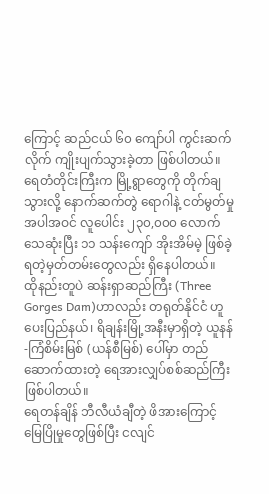ကြောင့် ဆည်ငယ် ၆၀ ကျော်ပါ ကွင်းဆက်လိုက် ကျိုးပျက်သွားခဲ့တာ ဖြစ်ပါတယ်။
ရေတံတိုင်းကြီးက မြို့ရွာတွေကို တိုက်ချသွားလို့ နောက်ဆက်တွဲ ရောဂါနဲ့ ငတ်မွတ်မှု အပါအဝင် လူပေါင်း ၂၃၀,၀၀၀ လောက် သေဆုံးပြီး ၁၁ သန်းကျော် အိုးအိမ်မဲ့ ဖြစ်ခဲ့ရတဲ့မှတ်တမ်းတွေလည်း ရှိနေပါတယ်။
ထိုနည်းတူပဲ ဆန်းရှာဆည်ကြီး (Three Gorges Dam)ဟာလည်း တရုတ်နိုင်ငံ ဟူပေးပြည်နယ်၊ ရိချန်းမြို့အနီးမှာရှိတဲ့ ယူနန်-ကြံစိမ်းမြစ် (ယန်စီမြစ်) ပေါ်မှာ တည်ဆောက်ထားတဲ့ ရေအားလျှပ်စစ်ဆည်ကြီး ဖြစ်ပါတယ်။
ရေတန်ချိန် ဘီလီယံချီတဲ့ ဖိအားကြောင့် မြေပြိုမှုတွေဖြစ်ပြီး ငလျင်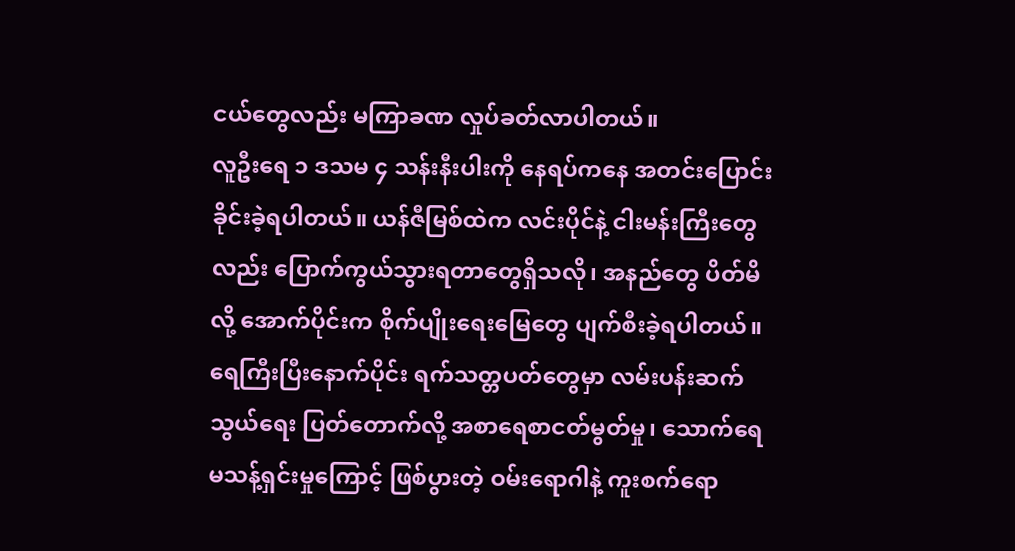ငယ်တွေလည်း မကြာခဏ လှုပ်ခတ်လာပါတယ်။
လူဦးရေ ၁ ဒသမ ၄ သန်းနီးပါးကို နေရပ်ကနေ အတင်းပြောင်းခိုင်းခဲ့ရပါတယ်။ ယန်ဇီမြစ်ထဲက လင်းပိုင်နဲ့ ငါးမန်းကြီးတွေလည်း ပြောက်ကွယ်သွားရတာတွေရှိသလို၊ အနည်တွေ ပိတ်မိလို့ အောက်ပိုင်းက စိုက်ပျိုးရေးမြေတွေ ပျက်စီးခဲ့ရပါတယ်။
ရေကြီးပြီးနောက်ပိုင်း ရက်သတ္တပတ်တွေမှာ လမ်းပန်းဆက်သွယ်ရေး ပြတ်တောက်လို့ အစာရေစာငတ်မွတ်မှု၊ သောက်ရေမသန့်ရှင်းမှုကြောင့် ဖြစ်ပွားတဲ့ ဝမ်းရောဂါနဲ့ ကူးစက်ရော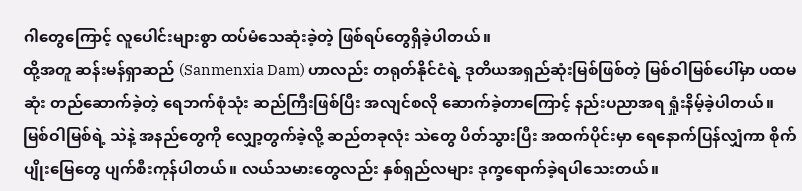ဂါတွေကြောင့် လူပေါင်းများစွာ ထပ်မံသေဆုံးခဲ့တဲ့ ဖြစ်ရပ်တွေရှိခဲ့ပါတယ်။
ထို့အတူ ဆန်းမန်ရှာဆည် (Sanmenxia Dam) ဟာလည်း တရုတ်နိုင်ငံရဲ့ ဒုတိယအရှည်ဆုံးမြစ်ဖြစ်တဲ့ မြစ်ဝါမြစ်ပေါ်မှာ ပထမဆုံး တည်ဆောက်ခဲ့တဲ့ ရေဘက်စုံသုံး ဆည်ကြီးဖြစ်ပြီး အလျင်စလို ဆောက်ခဲ့တာကြောင့် နည်းပညာအရ ရှုံးနိမ့်ခဲ့ပါတယ်။
မြစ်ဝါမြစ်ရဲ့ သဲနဲ့ အနည်တွေကို လျှော့တွက်ခဲ့လို့ ဆည်တခုလုံး သဲတွေ ပိတ်သွားပြီး အထက်ပိုင်းမှာ ရေနောက်ပြန်လျှံကာ စိုက်ပျိုးမြေတွေ ပျက်စီးကုန်ပါတယ်။ လယ်သမားတွေလည်း နှစ်ရှည်လများ ဒုက္ခရောက်ခဲ့ရပါသေးတယ်။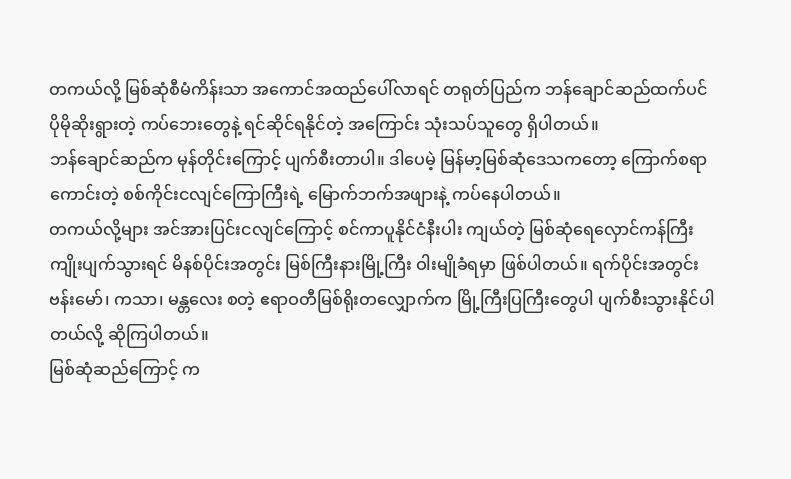တကယ်လို့ မြစ်ဆုံစီမံကိန်းသာ အကောင်အထည်ပေါ်လာရင် တရုတ်ပြည်က ဘန်ချောင်ဆည်ထက်ပင် ပိုမိုဆိုးရွားတဲ့ ကပ်ဘေးတွေနဲ့ ရင်ဆိုင်ရနိုင်တဲ့ အကြောင်း သုံးသပ်သူတွေ ရှိပါတယ်။
ဘန်ချောင်ဆည်က မုန်တိုင်းကြောင့် ပျက်စီးတာပါ။ ဒါပေမဲ့ မြန်မာ့မြစ်ဆုံဒေသကတော့ ကြောက်စရာကောင်းတဲ့ စစ်ကိုင်းငလျင်ကြောကြီးရဲ့ မြောက်ဘက်အဖျားနဲ့ ကပ်နေပါတယ်။
တကယ်လို့များ အင်အားပြင်းငလျင်ကြောင့် စင်ကာပူနိုင်ငံနီးပါး ကျယ်တဲ့ မြစ်ဆုံရေလှောင်ကန်ကြီး ကျိုးပျက်သွားရင် မိနစ်ပိုင်းအတွင်း မြစ်ကြီးနားမြို့ကြီး ဝါးမျိုခံရမှာ ဖြစ်ပါတယ်။ ရက်ပိုင်းအတွင်း ဗန်းမော်၊ ကသာ၊ မန္တလေး စတဲ့ ဧရာဝတီမြစ်ရိုးတလျှောက်က မြို့ကြီးပြကြီးတွေပါ ပျက်စီးသွားနိုင်ပါတယ်လို့ ဆိုကြပါတယ်။
မြစ်ဆုံဆည်ကြောင့် က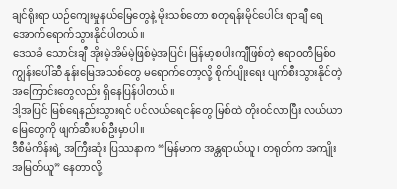ချင်ရိုးရာ ယဉ်ကျေးမှုနယ်မြေတွေနဲ့ မိုးသစ်တော စတုရန်းမိုင်ပေါင်း ရာချီ ရေအောက်ရောက်သွားနိုင်ပါတယ်။
ဒေသခံ သောင်းချီ အိုးမဲ့အိမ်မဲ့ဖြစ်မဲ့အပြင်၊ မြန်မာ့စပါးကျီဖြစ်တဲ့ ဧရာဝတီမြစ်ဝကျွန်းပေါ်ဆီ နုန်းမြေအသစ်တွေ မရောက်တော့လို့ စိုက်ပျိုးရေး ပျက်စီးသွားနိုင်တဲ့အကြောင်းတွေလည်း ရှိနေပြန်ပါတယ်။
ဒါ့အပြင် မြစ်ရေနည်းသွားရင် ပင်လယ်ရေငန်တွေ မြစ်ထဲ တိုးဝင်လာပြီး လယ်ယာမြေတွေကို ဖျက်ဆီးပစ်ဦးမှာပါ။
ဒီစီမံကိန်းရဲ့ အကြီးဆုံး ပြဿနာက “မြန်မာက အန္တရာယ်ယူ၊ တရုတ်က အကျိုးအမြတ်ယူ” နေတာလို့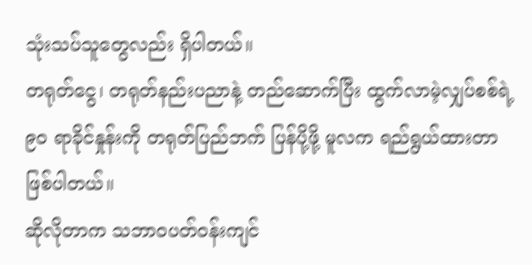သုံးသပ်သူတွေလည်း ရှိပါတယ်။
တရုတ်ငွေ၊ တရုတ်နည်းပညာနဲ့ တည်ဆောက်ပြီး ထွက်လာမဲ့လျှပ်စစ်ရဲ့ ၉၀ ရာခိုင်နှုန်းကို တရုတ်ပြည်ဘက် ပြန်ပို့ဖို့ မူလက ရည်ရွယ်ထားတာ ဖြစ်ပါတယ်။
ဆိုလိုတာက သဘာဝပတ်ဝန်းကျင်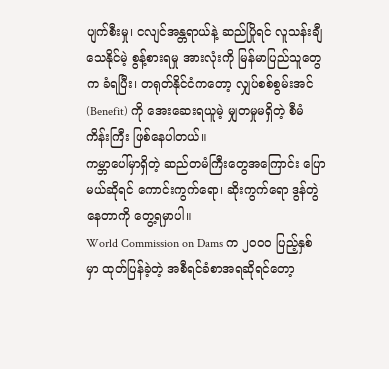ပျက်စီးမှု၊ ငလျင်အန္တရာယ်နဲ့ ဆည်ပြိုရင် လူသန်းချီ သေနိုင်မဲ့ စွန့်စားရမှု အားလုံးကို မြန်မာပြည်သူတွေက ခံရပြီး၊ တရုတ်နိုင်ငံကတော့ လျှပ်စစ်စွမ်းအင် (Benefit) ကို အေးဆေးရယူမဲ့ မျှတမှုမရှိတဲ့ စီမံကိန်းကြီး ဖြစ်နေပါတယ်။
ကမ္ဘာပေါ်မှာရှိတဲ့ ဆည်တမံကြီးတွေအကြောင်း ပြောမယ်ဆိုရင် ကောင်းကွက်ရော၊ ဆိုးကွက်ရော ဒွန်တွဲနေတာကို တွေ့ရမှာပါ။
World Commission on Dams က ၂၀၀၀ ပြည့်နှစ်မှာ ထုတ်ပြန်ခဲ့တဲ့ အစီရင်ခံစာအရဆိုရင်တော့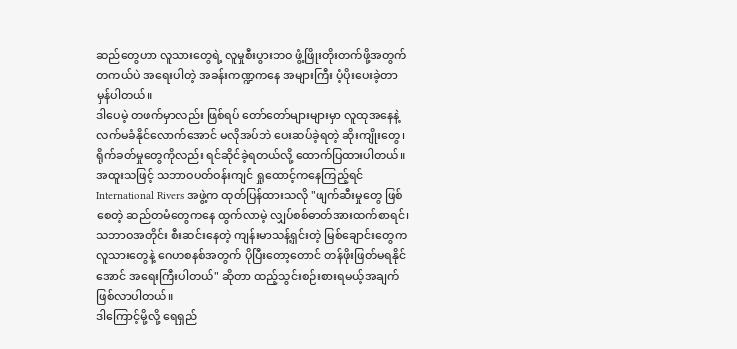ဆည်တွေဟာ လူသားတွေရဲ့ လူမှုစီးပွားဘဝ ဖွံ့ဖြိုးတိုးတက်ဖို့အတွက် တကယ်ပဲ အရေးပါတဲ့ အခန်းကဏ္ဍကနေ အများကြီး ပံ့ပိုးပေးခဲ့တာ မှန်ပါတယ်။
ဒါပေမဲ့ တဖက်မှာလည်း ဖြစ်ရပ် တော်တော်များများမှာ လူထုအနေနဲ့ လက်မခံနိုင်လောက်အောင် မလိုအပ်ဘဲ ပေးဆပ်ခဲ့ရတဲ့ ဆိုးကျိုးတွေ၊ ရိုက်ခတ်မှုတွေကိုလည်း ရင်ဆိုင်ခဲ့ရတယ်လို့ ထောက်ပြထားပါတယ်။
အထူးသဖြင့် သဘာဝပတ်ဝန်းကျင် ရှုထောင့်ကနေကြည့်ရင် International Rivers အဖွဲ့က ထုတ်ပြန်ထားသလို "ဖျက်ဆီးမှုတွေ ဖြစ်စေတဲ့ ဆည်တမံတွေကနေ ထွက်လာမဲ့ လျှပ်စစ်ဓာတ်အားထက်စာရင်၊ သဘာဝအတိုင်း စီးဆင်းနေတဲ့ ကျန်းမာသန့်ရှင်းတဲ့ မြစ်ချောင်းတွေက လူသားတွေနဲ့ ဂေဟစနစ်အတွက် ပိုပြီးတော့တောင် တန်ဖိုးဖြတ်မရနိုင်အောင် အရေးကြီးပါတယ်" ဆိုတာ ထည့်သွင်းစဉ်းစားရမယ့်အချက် ဖြစ်လာပါတယ်။
ဒါကြောင့်မို့လို့ ရေရှည်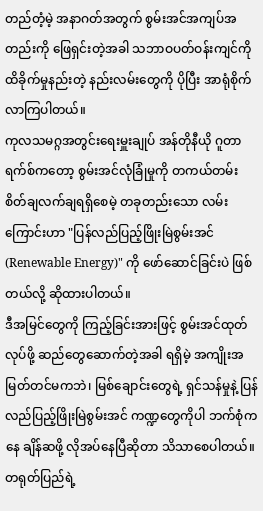တည်တံ့မဲ့ အနာဂတ်အတွက် စွမ်းအင်အကျပ်အတည်းကို ဖြေရှင်းတဲ့အခါ သဘာဝပတ်ဝန်းကျင်ကို ထိခိုက်မှုနည်းတဲ့ နည်းလမ်းတွေကို ပိုပြီး အာရုံစိုက်လာကြပါတယ်။
ကုလသမဂ္ဂအတွင်းရေးမှူးချုပ် အန်တိုနီယို ဂူတာရက်စ်ကတော့ စွမ်းအင်လုံခြုံမှုကို တကယ်တမ်း စိတ်ချလက်ချရရှိစေမဲ့ တခုတည်းသော လမ်းကြောင်းဟာ "ပြန်လည်ပြည့်ဖြိုးမြဲစွမ်းအင် (Renewable Energy)" ကို ဖော်ဆောင်ခြင်းပဲ ဖြစ်တယ်လို့ ဆိုထားပါတယ်။
ဒီအမြင်တွေကို ကြည့်ခြင်းအားဖြင့် စွမ်းအင်ထုတ်လုပ်ဖို့ ဆည်တွေဆောက်တဲ့အခါ ရရှိမဲ့ အကျိုးအမြတ်တင်မကဘဲ၊ မြစ်ချောင်းတွေရဲ့ ရှင်သန်မှုနဲ့ ပြန်လည်ပြည့်ဖြိုးမြဲစွမ်းအင် ကဏ္ဍတွေကိုပါ ဘက်စုံကနေ ချိန်ဆဖို့ လိုအပ်နေပြီဆိုတာ သိသာစေပါတယ်။
တရုတ်ပြည်ရဲ့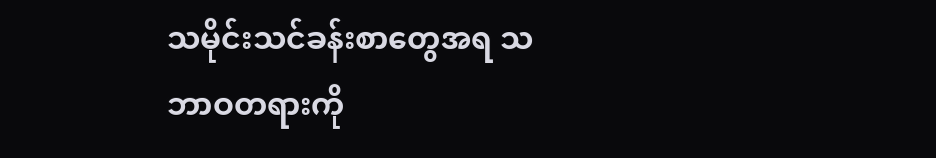သမိုင်းသင်ခန်းစာတွေအရ သဘာဝတရားကို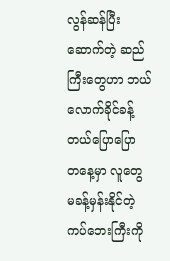လွန်ဆန်ပြီးဆောက်တဲ့ ဆည်ကြီးတွေဟာ ဘယ်လောက်ခိုင်ခန့်တယ်ပြောပြော တနေ့မှာ လူတွေ မခန့်မှန်းနိုင်တဲ့ ကပ်ဘေးကြီးကို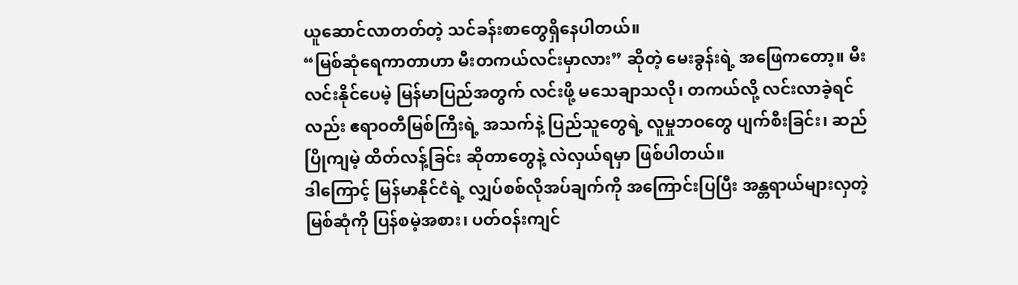ယူဆောင်လာတတ်တဲ့ သင်ခန်းစာတွေရှိနေပါတယ်။
“မြစ်ဆုံရေကာတာဟာ မီးတကယ်လင်းမှာလား” ဆိုတဲ့ မေးခွန်းရဲ့ အဖြေကတော့။ မီးလင်းနိုင်ပေမဲ့ မြန်မာပြည်အတွက် လင်းဖို့ မသေချာသလို၊ တကယ်လို့ လင်းလာခဲ့ရင်လည်း ဧရာဝတီမြစ်ကြီးရဲ့ အသက်နဲ့ ပြည်သူတွေရဲ့ လူမှုဘဝတွေ ပျက်စီးခြင်း၊ ဆည်ပြိုကျမဲ့ ထိတ်လန့်ခြင်း ဆိုတာတွေနဲ့ လဲလှယ်ရမှာ ဖြစ်ပါတယ်။
ဒါကြောင့် မြန်မာနိုင်ငံရဲ့ လျှပ်စစ်လိုအပ်ချက်ကို အကြောင်းပြပြီး အန္တရာယ်များလှတဲ့ မြစ်ဆုံကို ပြန်စမဲ့အစား၊ ပတ်ဝန်းကျင်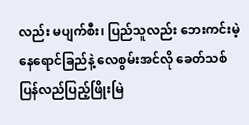လည်း မပျက်စီး၊ ပြည်သူလည်း ဘေးကင်းမဲ့ နေရောင်ခြည်နဲ့ လေစွမ်းအင်လို ခေတ်သစ်ပြန်လည်ပြည့်ဖြိုးမြဲ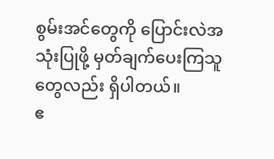စွမ်းအင်တွေကို ပြောင်းလဲအသုံးပြုဖို့ မှတ်ချက်ပေးကြသူတွေလည်း ရှိပါတယ်။
ဧ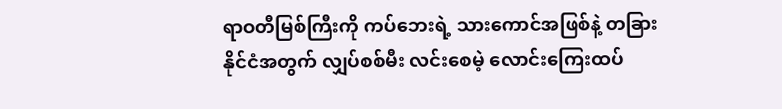ရာဝတီမြစ်ကြီးကို ကပ်ဘေးရဲ့ သားကောင်အဖြစ်နဲ့ တခြားနိုင်ငံအတွက် လျှပ်စစ်မီး လင်းစေမဲ့ လောင်းကြေးထပ်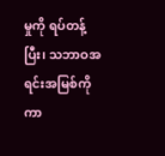မှုကို ရပ်တန့်ပြီး၊ သဘာဝအရင်းအမြစ်ကို ကာ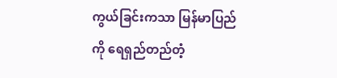ကွယ်ခြင်းကသာ မြန်မာပြည်ကို ရေရှည်တည်တံ့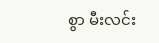စွာ မီးလင်း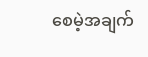စေမဲ့အချက်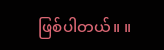ဖြစ်ပါတယ်။ ။